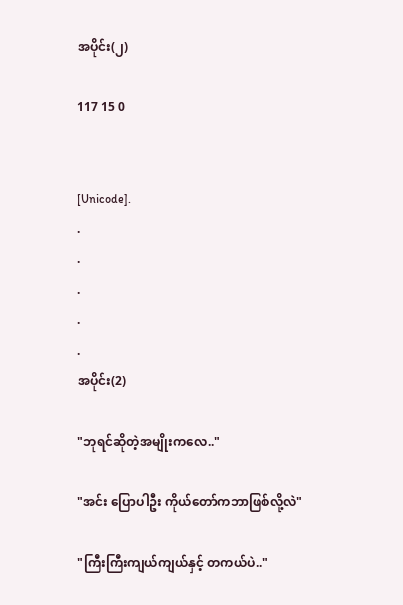အပိုင်း(၂)

117 15 0


[Unicode].
.
.
.
.
.
အပိုင်း(2)

"ဘုရင်ဆိုတဲ့အမျိုးကလေ.."

"အင်း ပြောပါဦး ကိုယ်တော်ကဘာဖြစ်လို့လဲ"

"ကြီးကြီးကျယ်ကျယ်နှင့် တကယ်ပဲ.."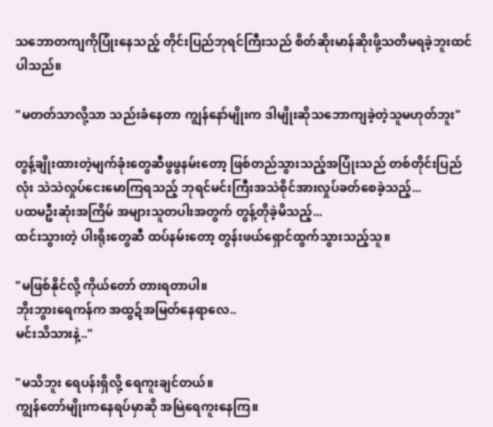သဘောတကျကိုပြုံးနေသည့် တိုင်းပြည်ဘုရင်ကြီးသည် စိတ်ဆိုးမာန်ဆိုးဖို့သတိမရခဲ့ဘူးထင်ပါသည်။

"မတတ်သာလို့သာ သည်းခံနေတာ ကျွန်နော်မျိုးက ဒါမျိုးဆိုသဘောကျခဲ့တဲ့သူမဟုတ်ဘူး"

တွန့်ချိုးထားတဲ့မျက်ခုံးတွေဆီဖွဖွနမ်းတော့ ဖြစ်တည်သွားသည့်အပြုံးသည် တစ်တိုင်းပြည်လုံး သဲသဲလှုပ်ငေးမောကြရသည့် ဘုရင်မင်းကြီးအသဲစိုင်အားလှုပ်ခတ်စေခဲ့သည့်...
ပထမဦးဆုံးအကြိမ် အများသူတပါးအတွက် တွန့်တိုခဲ့မိသည့်...
ထင်းသွားတဲ့ ပါးရိုးတွေဆီ ထပ်နမ်းတော့ တွန်းဖယ်ရှောင်ထွက်သွားသည့်သူ။

"မဖြစ်နိုင်လို့ ကိုယ်တော် တားရတာပါ။
ဘိုးဘွားရေကန်က အထွဍ်အမြတ်နေရာလေ..
မင်းသိသားနဲ့.."

"မသိဘူး ရေပန်းရှိလို့ ရေကူးချင်တယ်။
ကျွန်တော်မျိုးကနေရပ်မှာဆို အမြဲရေကူးနေကြ။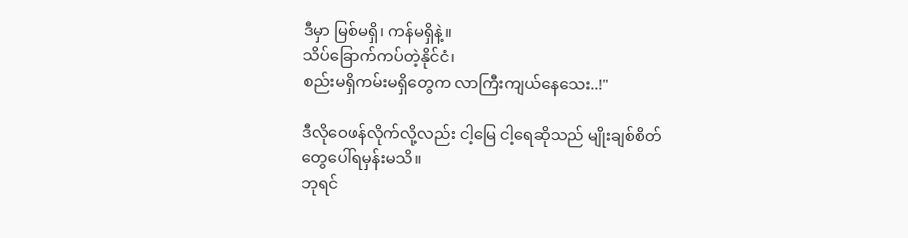ဒီမှာ မြစ်မရှိ၊ ကန်မရှိနဲ့။
သိပ်ခြောက်ကပ်တဲ့နိုင်ငံ၊
စည်းမရှိကမ်းမရှိတွေက လာကြီးကျယ်နေသေး..!"

ဒီလိုဝေဖန်လိုက်လို့လည်း ငါ့မြေ ငါ့ရေဆိုသည် မျိုးချစ်စိတ်တွေပေါ်ရမှန်းမသိ။
ဘုရင်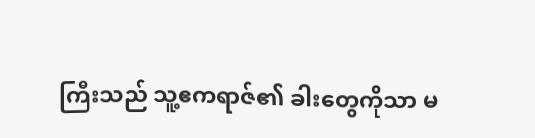ကြီးသည် သူ့ဧကရာဇ်၏ ခါးတွေကိုသာ မ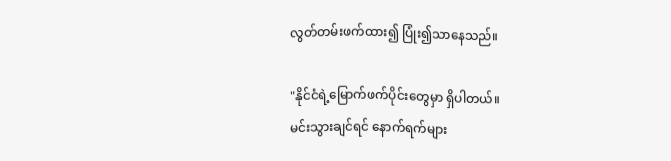လွတ်တမ်းဖက်ထား၍ ပြုံး၍သာနေသည်။

"နိုင်ငံရဲ့မြောက်ဖက်ပိုင်းတွေမှာ ရှိပါတယ်။
မင်းသွားချင်ရင် နောက်ရက်များ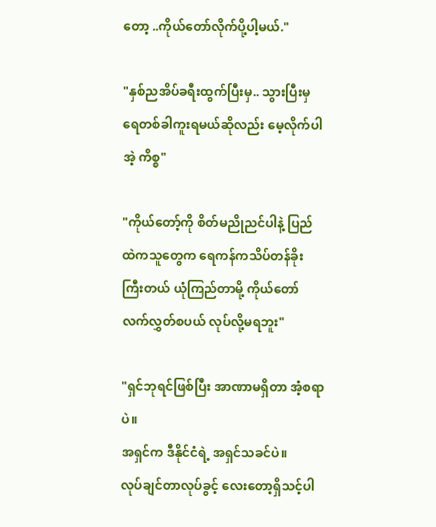တော့ ..ကိုယ်တော်လိုက်ပို့ပါ့မယ်."

"နှစ်ညအိပ်ခရီးထွက်ပြီးမှ.. သွားပြီးမှ ရေတစ်ခါကူးရမယ်ဆိုလည်း မေ့လိုက်ပါအဲ့ ကိစ္စ"

"ကိုယ်တော့်ကို စိတ်မညိုညင်ပါနဲ့ ပြည်ထဲကသူတွေက ရေကန်ကသိပ်တန်ခိုးကြီးတယ် ယုံကြည်တာမို့ ကိုယ်တော် လက်လွှတ်စပယ် လုပ်လို့မရဘူး"

"ရှင်ဘုရင်ဖြစ်ပြီး အာဏာမရှိတာ အံ့စရာပဲ။
အရှင်က ဒီနိုင်ငံရဲ့ အရှင်သခင်ပဲ။
လုပ်ချင်တာလုပ်ခွင့် လေးတော့ရှိသင့်ပါ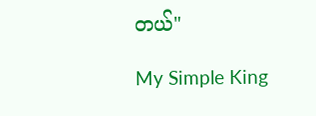တယ်"

My Simple King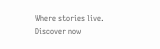Where stories live. Discover now